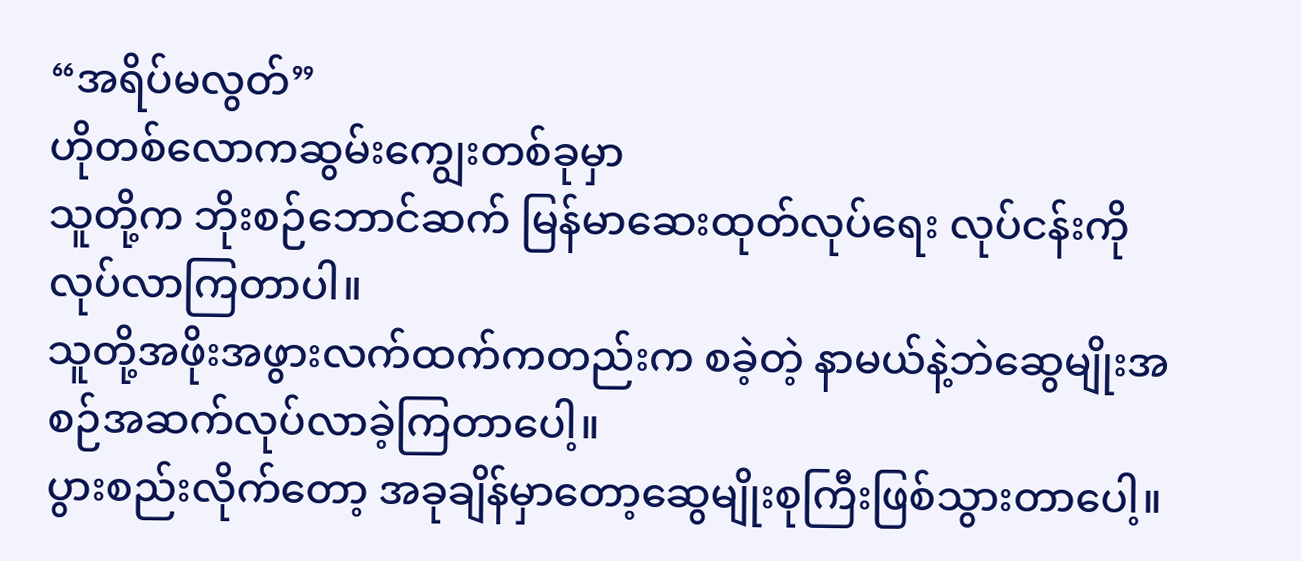“အရိပ်မလွတ်”
ဟိုတစ်လောကဆွမ်းကျွေးတစ်ခုမှာ
သူတို့က ဘိုးစဉ်ဘောင်ဆက် မြန်မာဆေးထုတ်လုပ်ရေး လုပ်ငန်းကိုလုပ်လာကြတာပါ။
သူတို့အဖိုးအဖွားလက်ထက်ကတည်းက စခဲ့တဲ့ နာမယ်နဲ့ဘဲဆွေမျိုးအစဉ်အဆက်လုပ်လာခဲ့ကြတာပေါ့။
ပွားစည်းလိုက်တော့ အခုချိန်မှာတော့ဆွေမျိုးစုကြီးဖြစ်သွားတာပေါ့။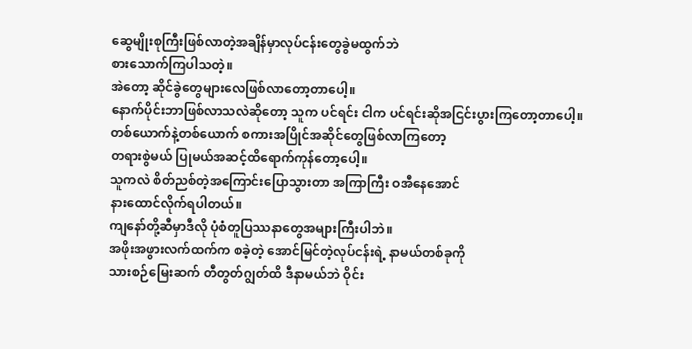ဆွေမျိုးစုကြီးဖြစ်လာတဲ့အချိန်မှာလုပ်ငန်းတွေခွဲမထွက်ဘဲ
စားသောက်ကြပါသတဲ့။
အဲတော့ ဆိုင်ခွဲတွေများလေဖြစ်လာတော့တာပေါ့။
နောက်ပိုင်းဘာဖြစ်လာသလဲဆိုတော့ သူက ပင်ရင်း ငါက ပင်ရင်းဆိုအငြင်းပွားကြတော့တာပေါ့။
တစ်ယောက်နဲ့တစ်ယောက် စကားအပြိုင်အဆိုင်တွေဖြစ်လာကြတော့
တရားစွဲမယ် ပြုမယ်အဆင့်ထိရောက်ကုန်တော့ပေါ့။
သူကလဲ စိတ်ညစ်တဲ့အကြောင်းပြောသွားတာ အကြာကြီး ဝအီနေအောင်
နားထောင်လိုက်ရပါတယ်။
ကျနော်တို့ဆီမှာဒီလို ပုံစံတူပြဿနာတွေအများကြီးပါဘဲ။
အဖိုးအဖွားလက်ထက်က စခဲ့တဲ့ အောင်မြင်တဲ့လုပ်ငန်းရဲ့ နာမယ်တစ်ခုကို
သားစဉ်မြေးဆက် တီတွတ်ဂျွတ်ထိ ဒီနာမယ်ဘဲ ဝိုင်း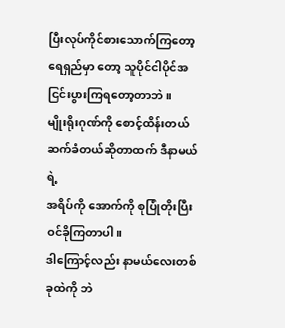ပြီးလုပ်ကိုင်စားသောက်ကြတော့
ရေရှည်မှာ တော့ သူပိုင်ငါပိုင်အငြင်းပွားကြရတော့တာဘဲ။
မျိုးရိုးဂုဏ်ကို စောင့်ထိန်းတယ် ဆက်ခံတယ်ဆိုတာထက် ဒီနာမယ်ရဲ့
အရိပ်ကို အောက်ကို စုပြုံတိုးပြီးဝင်ခိုကြတာပါ။
ဒါကြောင့်လည်း နာမယ်လေးတစ်ခုထဲကို ဘဲ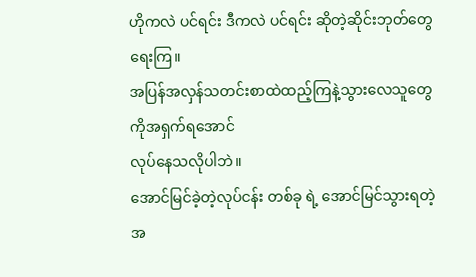ဟိုကလဲ ပင်ရင်း ဒီကလဲ ပင်ရင်း ဆိုတဲ့ဆိုင်းဘုတ်တွေရေးကြ။
အပြန်အလှန်သတင်းစာထဲထည့်ကြနဲ့သွားလေသူတွေကိုအရှက်ရအောင်
လုပ်နေသလိုပါဘဲ။
အောင်မြင်ခဲ့တဲ့လုပ်ငန်း တစ်ခု ရဲ့ အောင်မြင်သွားရတဲ့အ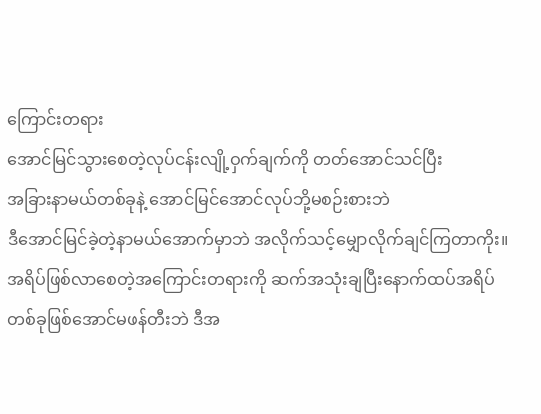ကြောင်းတရား
အောင်မြင်သွားစေတဲ့လုပ်ငန်းလျို့ဝှက်ချက်ကို တတ်အောင်သင်ပြီး
အခြားနာမယ်တစ်ခုနဲ့ အောင်မြင်အောင်လုပ်ဘို့မစဉ်းစားဘဲ
ဒီအောင်မြင်ခဲ့တဲ့နာမယ်အောက်မှာဘဲ အလိုက်သင့်မျှောလိုက်ချင်ကြတာကိုး။
အရိပ်ဖြစ်လာစေတဲ့အကြောင်းတရားကို ဆက်အသုံးချပြီးနောက်ထပ်အရိပ်
တစ်ခုဖြစ်အောင်မဖန်တီးဘဲ ဒီအ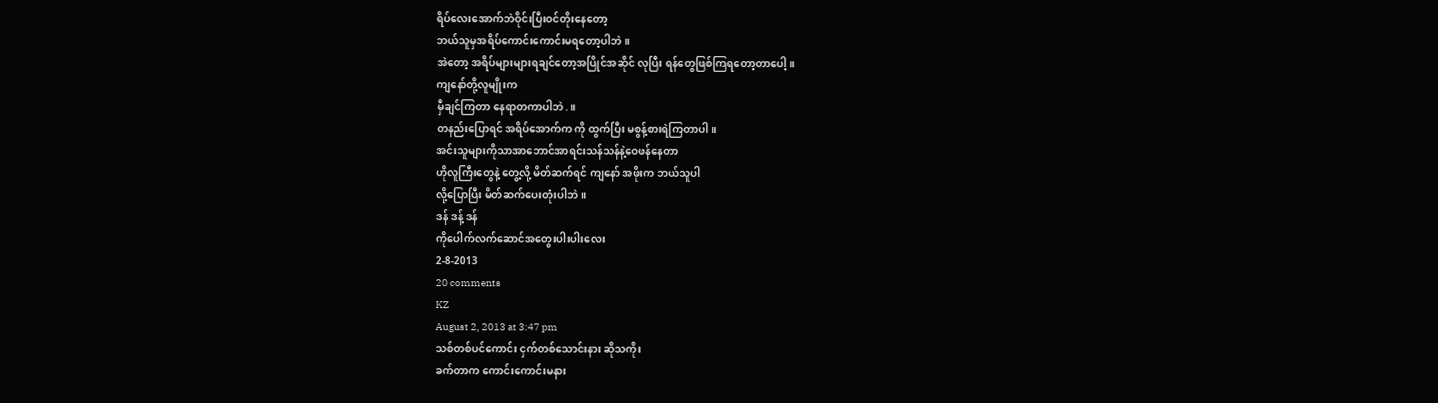ရိပ်လေးအောက်ဘဲဝိုင်းပြီးဝင်တိုးနေတော့
ဘယ်သူမှအရိပ်ကောင်းကောင်းမရတော့ပါဘဲ။
အဲတော့ အရိပ်များများရချင်တော့အပြိုင်အဆိုင် လုပြီး ရန်တွေဖြစ်ကြရတော့တာပေါ့။
ကျနော်တို့လူမျိုးက
မှီချင်ကြတာ နေရာတကာပါဘဲ.။
တနည်းပြောရင် အရိပ်အောက်က ကို ထွက်ပြီး မစွန့်စားရဲကြတာပါ။
အင်းသူများကိုသာအာဘောင်အာရင်းသန်သန်နဲ့ဝေဖန်နေတာ
ဟိုလူကြီးတွေနဲ့ တွေ့လို့ မိတ်ဆက်ရင် ကျနော် အဖိုးက ဘယ်သူပါ
လို့ပြောပြီး မိတ်ဆက်ပေးတုံးပါဘဲ။
ဒန် ဒန့် ဒန်
ကိုပေါက်လက်ဆောင်အတွေးပါးပါးလေး
2-8-2013
20 comments
KZ
August 2, 2013 at 3:47 pm
သစ်တစ်ပင်ကောင်း ငှက်တစ်သောင်းနား ဆိုသကိုး
ခက်တာက ကောင်းကောင်းမနား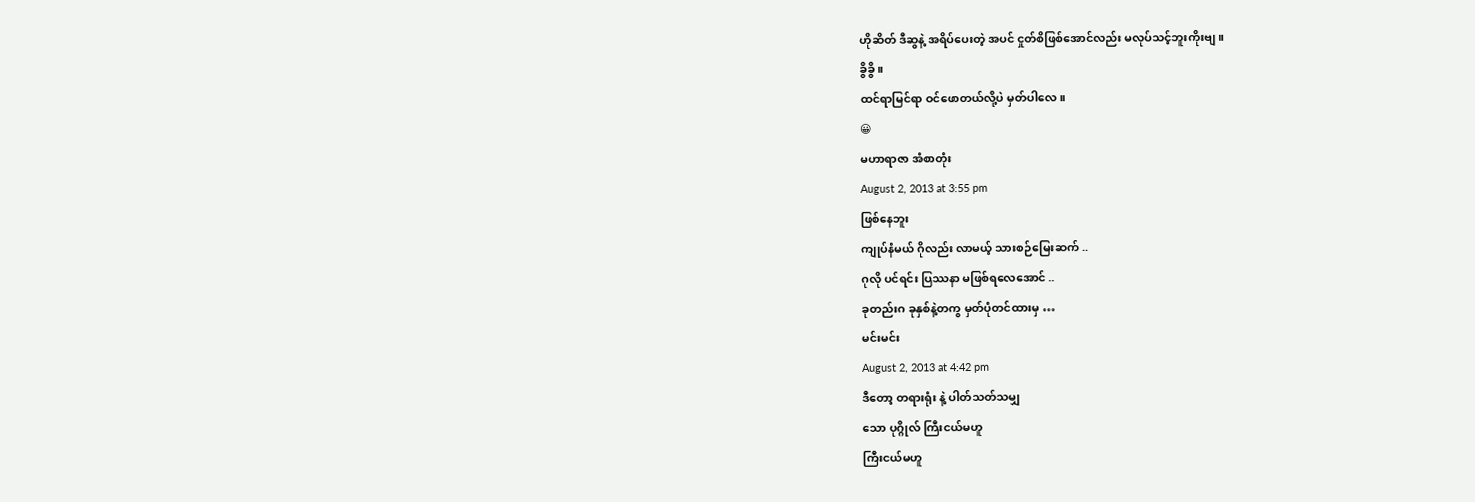ဟိုဆိတ် ဒီဆွနဲ့ အရိပ်ပေးတဲ့ အပင် ငှုတ်စိဖြစ်အောင်လည်း မလုပ်သင့်ဘူးကိုးဗျ။
ခွိခွိ။
ထင်ရာမြင်ရာ ဝင်ဖောတယ်လို့ပဲ မှတ်ပါလေ။
😀
မဟာရာဇာ အံစာတုံး
August 2, 2013 at 3:55 pm
ဖြစ်နေဘူး
ကျုပ်နံမယ် ဂိုလည်း လာမယ့် သားစဉ်မြေးဆက် ..
ဂုလို ပင်ရင်း ပြဿနာ မဖြစ်ရလေအောင် ..
ခုတည်းဂ ခုနှစ်နဲ့တကွ မှတ်ပုံတင်ထားမှ …
မင်းမင်း
August 2, 2013 at 4:42 pm
ဒီတော့ တရားရုံး နဲ့ ပါတ်သတ်သမျှ
သော ပုဂ္ဂိုလ် ကြီးငယ်မဟူ
ကြီးငယ်မဟူ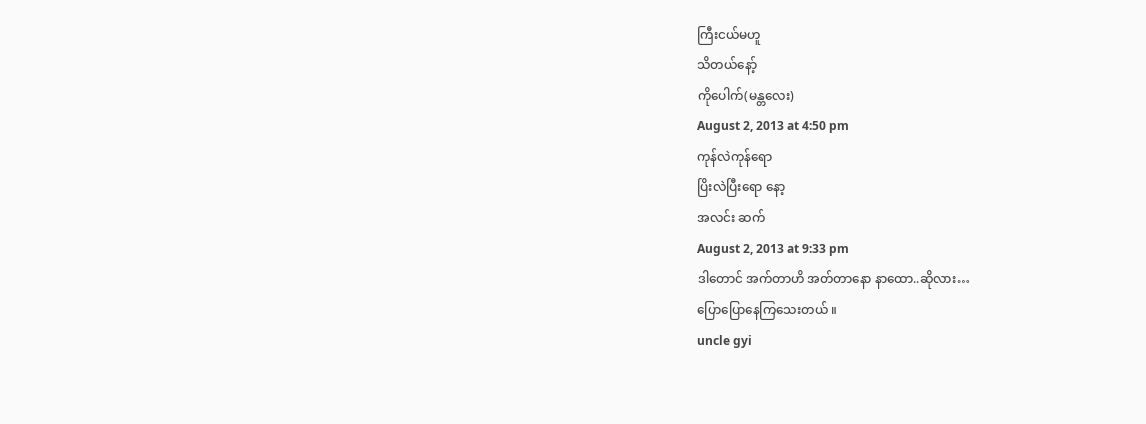ကြီးငယ်မဟူ
သိတယ်နော့်
ကိုပေါက်(မန္တလေး)
August 2, 2013 at 4:50 pm
ကုန်လဲကုန်ရော
ပြိးလဲပြီးရော နော့
အလင်း ဆက်
August 2, 2013 at 9:33 pm
ဒါတောင် အက်တာဟိ အတ်တာနော နာထော..ဆိုလား…
ပြောပြောနေကြသေးတယ် ။
uncle gyi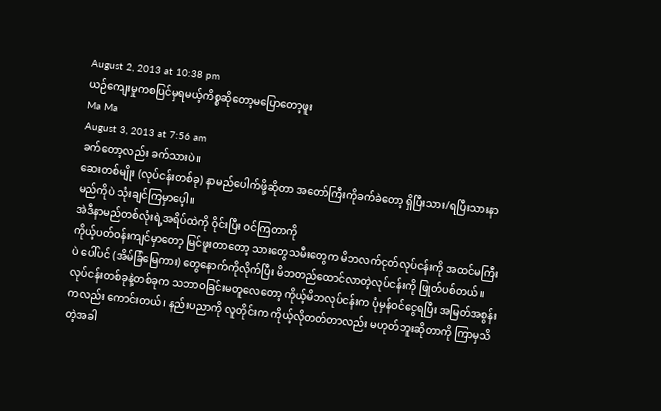August 2, 2013 at 10:38 pm
ယဉ်ကျေးမှုကစပြင်မှရမယ့်ကိစ္စဆိုတော့မပြောတော့ဖူး
Ma Ma
August 3, 2013 at 7:56 am
ခက်တော့လည်း ခက်သားပဲ။
ဆေးတစ်မျိုး (လုပ်ငန်းတစ်ခု) နာမည်ပေါက်ဖို့ဆိုတာ အတော်ကြီးကိုခက်ခဲတော့ ရှိပြီးသား/ရပြီးသားနာမည်ကိုပဲ သုံးချင်ကြမှာပေ့ါ။
အဲဒီနာမည်တစ်လုံးရဲ့အရိပ်ထဲကို ဝိုင်းပြီး ဝင်ကြတာကို
ကိုယ့်ပတ်ဝန်းကျင်မှာတော့ မြင်ဖူးတာတော့ သားတွေသမီးတွေက မိဘလက်ငုတ်လုပ်ငန်းကို အထင်မကြီးပဲ ပေါ်ပင် (အိမ်ခြံမြေကား) တွေနောက်ကိုလိုက်ပြီး မိဘတည်ထောင်လာတဲ့လုပ်ငန်းကို ဖြုတ်ပစ်တယ်။
လုပ်ငန်းတစ်ခုနဲ့တစ်ခုက သဘာဝခြင်းမတူလေတော့ ကိုယ့်မိဘလုပ်ငန်းက ပုံမှန်ဝင်ငွေရပြီး အမြတ်အစွန်းကလည်း ကောင်းတယ်၊ နည်းပညာကို လူတိုင်းက ကိုယ့်လိုတတ်တာလည်း မဟုတ်ဘူးဆိုတာကို ကြာမှသိတဲ့အခါ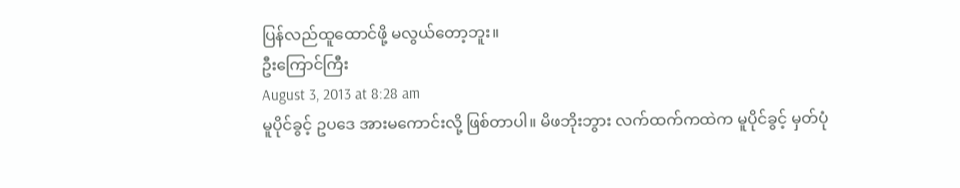ပြန်လည်ထူထောင်ဖို့ မလွယ်တော့ဘူး။
ဦးကြောင်ကြီး
August 3, 2013 at 8:28 am
မူပိုင်ခွင့် ဥပဒေ အားမကောင်းလို့ ဖြစ်တာပါ။ မိဖဘိုးဘွား လက်ထက်ကထဲက မူပိုင်ခွင့် မှတ်ပုံ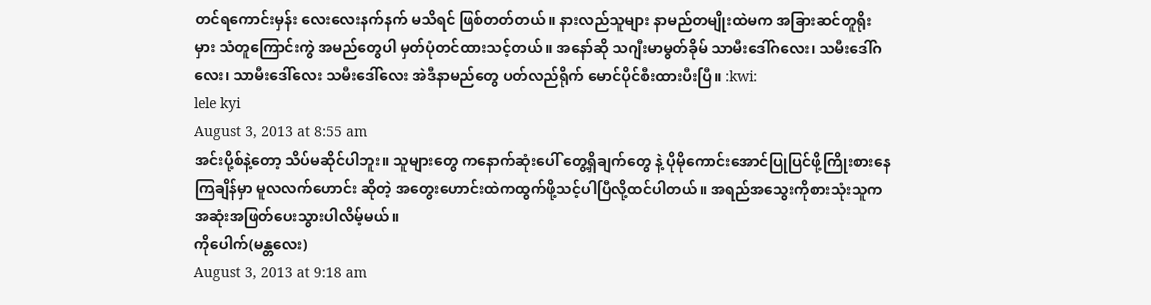တင်ရကောင်းမှန်း လေးလေးနက်နက် မသိရင် ဖြစ်တတ်တယ်။ နားလည်သူများ နာမည်တမျိုးထဲမက အခြားဆင်တူရိုးမှား သံတူကြောင်းကွဲ အမည်တွေပါ မှတ်ပုံတင်ထားသင့်တယ်။ အနော်ဆို သဂျီးမာမွတ်ခိုမ် သာမီးဒေါ်ဂလေး၊ သမီးဒေါ်ဂလေး၊ သာမီးဒေါ်လေး သမီးဒေါ်လေး အဲဒီနာမည်တွေ ပတ်လည်ရိုက် မောင်ပိုင်စီးထားပီးပြီ။ :kwi:
lele kyi
August 3, 2013 at 8:55 am
အင်းပို့စ်နဲ့တော့ သိပ်မဆိုင်ပါဘူး။ သူများတွေ ကနောက်ဆုံးပေါ် တွေ့ရှိချက်တွေ နဲ့ ပိုမိုကောင်းအောင်ပြုပြင်ဖို့ကြိုးစားနေကြချိန်မှာ မူလလက်ဟောင်း ဆိုတဲ့ အတွေးဟောင်းထဲကထွက်ဖို့သင့်ပါပြီလို့ထင်ပါတယ်။ အရည်အသွေးကိုစားသုံးသူကအဆုံးအဖြတ်ပေးသွားပါလိမ့်မယ်။
ကိုပေါက်(မန္တလေး)
August 3, 2013 at 9:18 am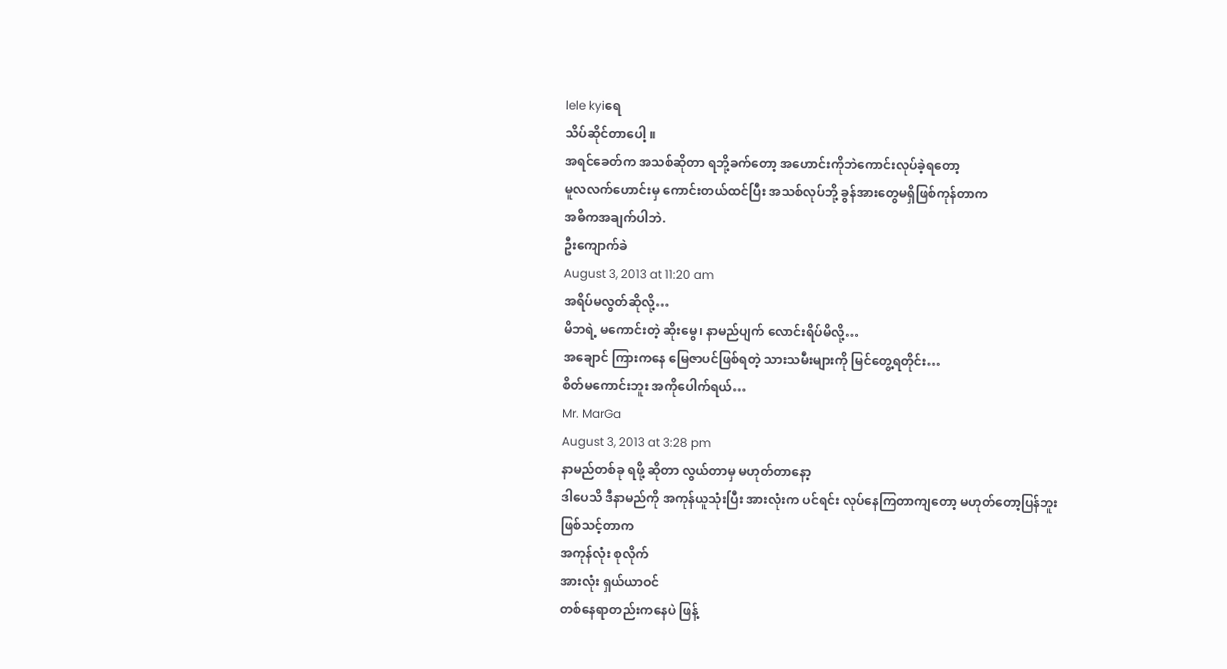lele kyiရေ
သိပ်ဆိုင်တာပေါ့ ။
အရင်ခေတ်က အသစ်ဆိုတာ ရဘို့ခက်တော့ အဟောင်းကိုဘဲကောင်းလုပ်ခဲ့ရတော့
မူလလက်ဟောင်းမှ ကောင်းတယ်ထင်ပြီး အသစ်လုပ်ဘို့ ခွန်အားတွေမရှိဖြစ်ကုန်တာက
အဓိကအချက်ပါဘဲ.
ဦးကျောက်ခဲ
August 3, 2013 at 11:20 am
အရိပ်မလွတ်ဆိုလို့…
မိဘရဲ့ မကောင်းတဲ့ ဆိုးမွေ၊ နာမည်ပျက် လောင်းရိပ်မိလို့…
အချောင် ကြားကနေ မြေဇာပင်ဖြစ်ရတဲ့ သားသမီးများကို မြင်တွေ့ရတိုင်း…
စိတ်မကောင်းဘူး အကိုပေါက်ရယ်…
Mr. MarGa
August 3, 2013 at 3:28 pm
နာမည်တစ်ခု ရဖို့ ဆိုတာ လွယ်တာမှ မဟုတ်တာနော့
ဒါပေသိ ဒီနာမည်ကို အကုန်ယူသုံးပြီး အားလုံးက ပင်ရင်း လုပ်နေကြတာကျတော့ မဟုတ်တော့ပြန်ဘူး
ဖြစ်သင့်တာက
အကုန်လုံး စုလိုက်
အားလုံး ရှယ်ယာဝင်
တစ်နေရာတည်းကနေပဲ ဖြန့်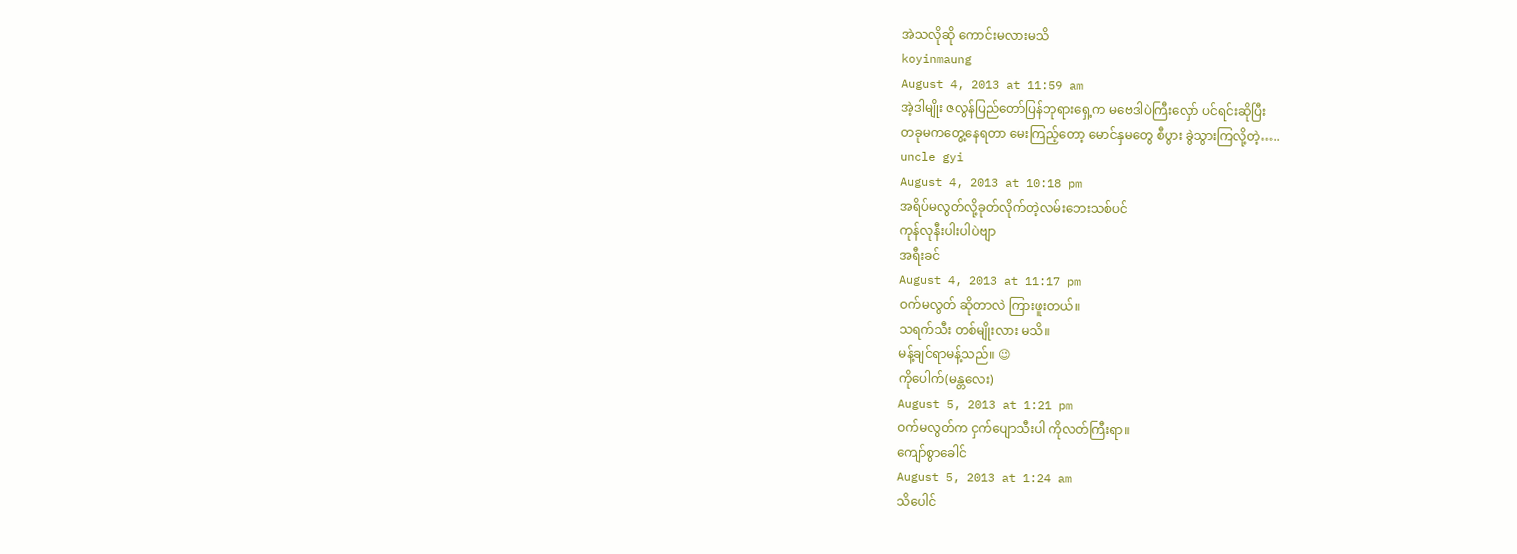အဲသလိုဆို ကောင်းမလားမသိ
koyinmaung
August 4, 2013 at 11:59 am
အဲ့ဒါမျိုး ဇလွန်ပြည်တော်ပြန်ဘုရားရှေ့က မဗေဒါပဲကြီးလှော် ပင်ရင်းဆိုပြီး
တခုမကတွေ့နေရတာ မေးကြည့်တော့ မောင်နှမတွေ စီပွား ခွဲသွားကြလို့တဲ့…..
uncle gyi
August 4, 2013 at 10:18 pm
အရိပ်မလွတ်လို့ခုတ်လိုက်တဲ့လမ်းဘေးသစ်ပင်
ကုန်လုနီးပါးပါပဲဗျာ
အရီးခင်
August 4, 2013 at 11:17 pm
ဝက်မလွတ် ဆိုတာလဲ ကြားဖူးတယ်။
သရက်သီး တစ်မျိုးလား မသိ။
မန့်ချင်ရာမန့်သည်။ 😉
ကိုပေါက်(မန္တလေး)
August 5, 2013 at 1:21 pm
ဝက်မလွတ်က ငှက်ပျောသီးပါ ကိုလတ်ကြီးရာ။
ကျော်စွာခေါင်
August 5, 2013 at 1:24 am
သိပေါင်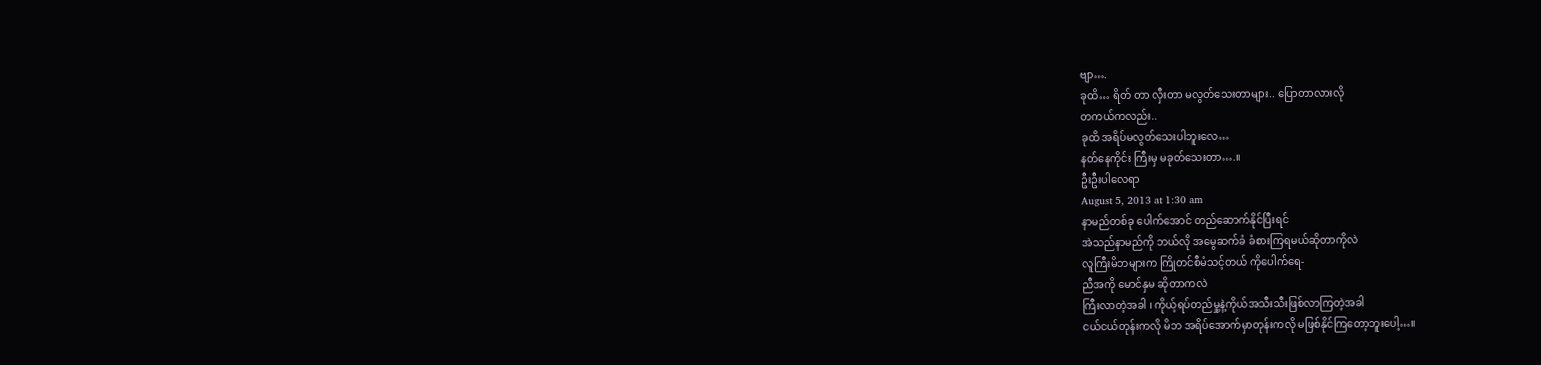ဗျာ….
ခုထိ… ရိတ် တာ လှီးတာ မလွတ်သေးတာများ.. ပြောတာလားလို
တကယ်ကလည်း..
ခုထိ အရိပ်မလွတ်သေးပါဘူးလေ…
နတ်နေကိုင်း ကြီးမှ မခုတ်သေးတာ….။
ဦးဦးပါလေရာ
August 5, 2013 at 1:30 am
နာမည်တစ်ခု ပေါက်အောင် တည်ဆောက်နိုင်ပြီးရင်
အဲသည်နာမည်ကို ဘယ်လို အမွေဆက်ခံ ခံစားကြရမယ်ဆိုတာကိုလဲ
လူကြီးမိဘများက ကြိုတင်စီမံသင့်တယ် ကိုပေါက်ရေ-
ညီအကို မောင်နှမ ဆိုတာကလဲ
ကြီးလာတဲ့အခါ ၊ ကိုယ့်ရပ်တည်မှု့နဲ့ကိုယ်အသီးသီးဖြစ်လာကြတဲ့အခါ
ငယ်ငယ်တုန်းကလို မိဘ အရိပ်အောက်မှာတုန်းကလို မဖြစ်နိုင်ကြတော့ဘူးပေါ့…။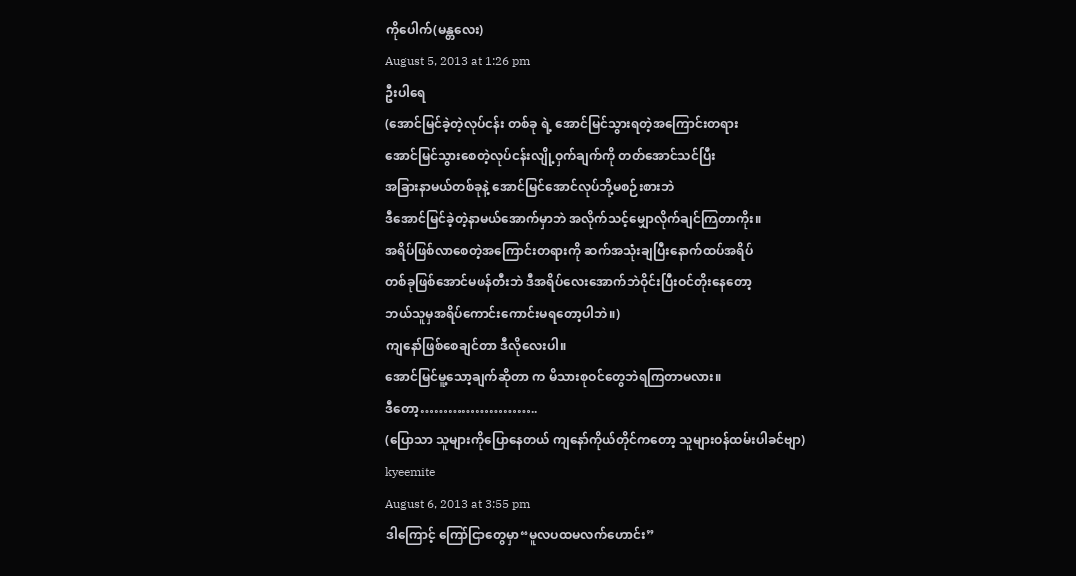ကိုပေါက်(မန္တလေး)
August 5, 2013 at 1:26 pm
ဦးပါရေ
(အောင်မြင်ခဲ့တဲ့လုပ်ငန်း တစ်ခု ရဲ့ အောင်မြင်သွားရတဲ့အကြောင်းတရား
အောင်မြင်သွားစေတဲ့လုပ်ငန်းလျို့ဝှက်ချက်ကို တတ်အောင်သင်ပြီး
အခြားနာမယ်တစ်ခုနဲ့ အောင်မြင်အောင်လုပ်ဘို့မစဉ်းစားဘဲ
ဒီအောင်မြင်ခဲ့တဲ့နာမယ်အောက်မှာဘဲ အလိုက်သင့်မျှောလိုက်ချင်ကြတာကိုး။
အရိပ်ဖြစ်လာစေတဲ့အကြောင်းတရားကို ဆက်အသုံးချပြီးနောက်ထပ်အရိပ်
တစ်ခုဖြစ်အောင်မဖန်တီးဘဲ ဒီအရိပ်လေးအောက်ဘဲဝိုင်းပြီးဝင်တိုးနေတော့
ဘယ်သူမှအရိပ်ကောင်းကောင်းမရတော့ပါဘဲ။)
ကျနော်ဖြစ်စေချင်တာ ဒီလိုလေးပါ။
အောင်မြင်မူ့သော့ချက်ဆိုတာ က မိသားစုဝင်တွေဘဲရကြတာမလား။
ဒီတော့……………………..
(ပြောသာ သူများကိုပြောနေတယ် ကျနော်ကိုယ်တိုင်ကတော့ သူများဝန်ထမ်းပါခင်ဗျာ)
kyeemite
August 6, 2013 at 3:55 pm
ဒါကြောင့် ကြော်ငြာတွေမှာ“မူလပထမလက်ဟောင်း”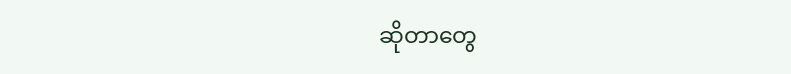ဆိုတာတွေ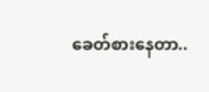ခေတ်စားနေတာ..